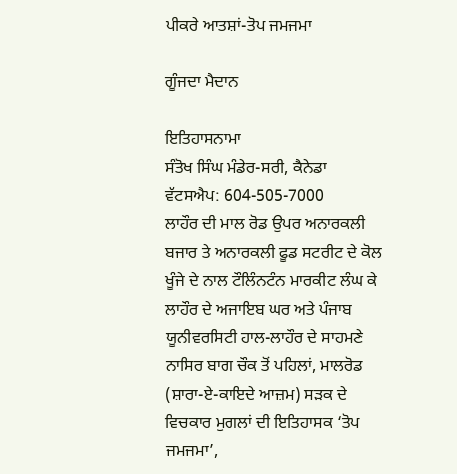ਪੀਕਰੇ ਆਤਸ਼ਾਂ-ਤੋਪ ਜਮਜਮਾ

ਗੂੰਜਦਾ ਮੈਦਾਨ

ਇਤਿਹਾਸਨਾਮਾ
ਸੰਤੋਖ ਸਿੰਘ ਮੰਡੇਰ-ਸਰੀ, ਕੈਨੇਡਾ
ਵੱਟਸਐਪ: 604-505-7000
ਲਾਹੌਰ ਦੀ ਮਾਲ ਰੋਡ ਉਪਰ ਅਨਾਰਕਲੀ ਬਜਾਰ ਤੇ ਅਨਾਰਕਲੀ ਫੂਡ ਸਟਰੀਟ ਦੇ ਕੋਲ ਖੂੰਜੇ ਦੇ ਨਾਲ ਟੌਲਿੰਨਟੰਨ ਮਾਰਕੀਟ ਲੰਘ ਕੇ ਲਾਹੌਰ ਦੇ ਅਜਾਇਬ ਘਰ ਅਤੇ ਪੰਜਾਬ ਯੂਨੀਵਰਸਿਟੀ ਹਾਲ-ਲਾਹੌਰ ਦੇ ਸਾਹਮਣੇ ਨਾਸਿਰ ਬਾਗ ਚੌਕ ਤੋਂ ਪਹਿਲਾਂ, ਮਾਲਰੋਡ (ਸ਼ਾਰਾ-ਏ-ਕਾਇਦੇ ਆਜ਼ਮ) ਸੜਕ ਦੇ ਵਿਚਕਾਰ ਮੁਗਲਾਂ ਦੀ ਇਤਿਹਾਸਕ ‘ਤੋਪ ਜਮਜਮਾ’,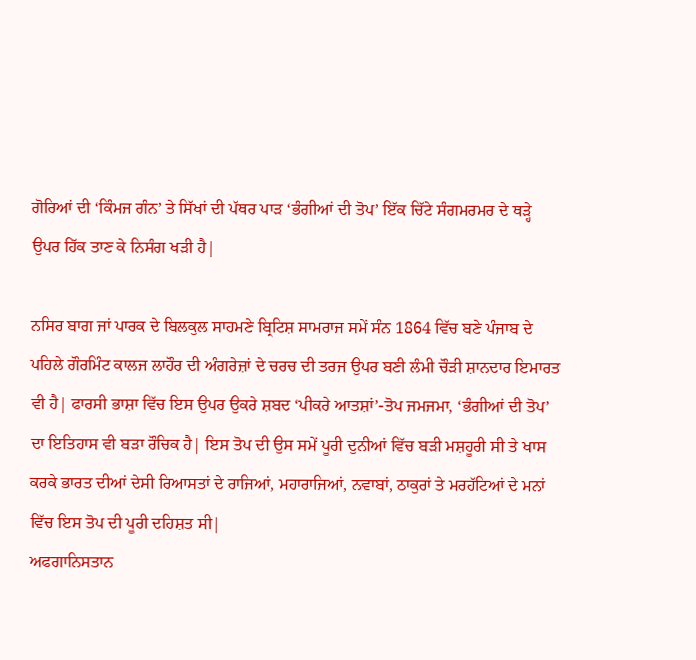ਗੋਰਿਆਂ ਦੀ ‘ਕਿੰਮਜ ਗੰਨ’ ਤੇ ਸਿੱਖਾਂ ਦੀ ਪੱਥਰ ਪਾੜ ‘ਭੰਗੀਆਂ ਦੀ ਤੋਪ’ ਇੱਕ ਚਿੱਟੇ ਸੰਗਮਰਮਰ ਦੇ ਥੜ੍ਹੇ ਉਪਰ ਹਿੱਕ ਤਾਣ ਕੇ ਨਿਸੰਗ ਖੜੀ ਹੈ|

ਨਸਿਰ ਬਾਗ ਜਾਂ ਪਾਰਕ ਦੇ ਬਿਲਕੁਲ ਸਾਹਮਣੇ ਬ੍ਰਿਟਿਸ਼ ਸਾਮਰਾਜ ਸਮੇਂ ਸੰਨ 1864 ਵਿੱਚ ਬਣੇ ਪੰਜਾਬ ਦੇ ਪਹਿਲੇ ਗੌਰਮਿੰਟ ਕਾਲਜ ਲਾਹੌਰ ਦੀ ਅੰਗਰੇਜ਼ਾਂ ਦੇ ਚਰਚ ਦੀ ਤਰਜ ਉਪਰ ਬਣੀ ਲੰਮੀ ਚੌੜੀ ਸ਼ਾਨਦਾਰ ਇਮਾਰਤ ਵੀ ਹੈ| ਫਾਰਸੀ ਭਾਸ਼ਾ ਵਿੱਚ ਇਸ ਉਪਰ ਉਕਰੇ ਸ਼ਬਦ ‘ਪੀਕਰੇ ਆਤਸ਼ਾਂ’-ਤੋਪ ਜਮਜਮਾ, ‘ਭੰਗੀਆਂ ਦੀ ਤੋਪ’ ਦਾ ਇਤਿਹਾਸ ਵੀ ਬੜਾ ਰੌਚਿਕ ਹੈ| ਇਸ ਤੋਪ ਦੀ ਉਸ ਸਮੇਂ ਪੂਰੀ ਦੁਨੀਆਂ ਵਿੱਚ ਬੜੀ ਮਸ਼ਹੂਰੀ ਸੀ ਤੇ ਖਾਸ ਕਰਕੇ ਭਾਰਤ ਦੀਆਂ ਦੇਸੀ ਰਿਆਸਤਾਂ ਦੇ ਰਾਜਿਆਂ, ਮਹਾਰਾਜਿਆਂ, ਨਵਾਬਾਂ, ਠਾਕੁਰਾਂ ਤੇ ਮਰਹੱਟਿਆਂ ਦੇ ਮਨਾਂ ਵਿੱਚ ਇਸ ਤੋਪ ਦੀ ਪੂਰੀ ਦਹਿਸ਼ਤ ਸੀ|
ਅਫਗਾਨਿਸਤਾਨ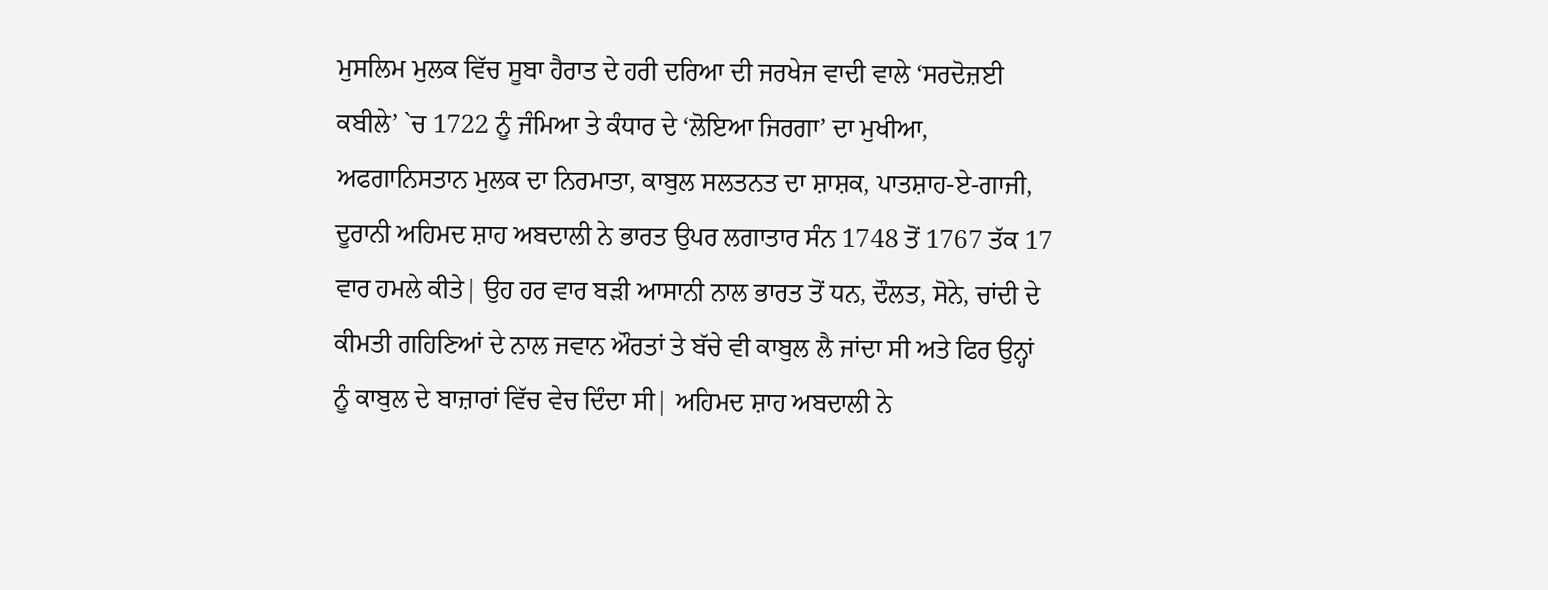ਮੁਸਲਿਮ ਮੁਲਕ ਵਿੱਚ ਸੂਬਾ ਹੈਰਾਤ ਦੇ ਹਰੀ ਦਰਿਆ ਦੀ ਜਰਖੇਜ ਵਾਦੀ ਵਾਲੇ ‘ਸਰਦੋਜ਼ਈ ਕਬੀਲੇ’ `ਚ 1722 ਨੂੰ ਜੰਮਿਆ ਤੇ ਕੰਧਾਰ ਦੇ ‘ਲੋਇਆ ਜਿਰਗਾ’ ਦਾ ਮੁਖੀਆ, ਅਫਗਾਨਿਸਤਾਨ ਮੁਲਕ ਦਾ ਨਿਰਮਾਤਾ, ਕਾਬੁਲ ਸਲਤਨਤ ਦਾ ਸ਼ਾਸ਼ਕ, ਪਾਤਸ਼ਾਹ-ਏ-ਗਾਜੀ, ਦੂਰਾਨੀ ਅਹਿਮਦ ਸ਼ਾਹ ਅਬਦਾਲੀ ਨੇ ਭਾਰਤ ਉਪਰ ਲਗਾਤਾਰ ਸੰਨ 1748 ਤੋਂ 1767 ਤੱਕ 17 ਵਾਰ ਹਮਲੇ ਕੀਤੇ| ਉਹ ਹਰ ਵਾਰ ਬੜੀ ਆਸਾਨੀ ਨਾਲ ਭਾਰਤ ਤੋਂ ਧਨ, ਦੌਲਤ, ਸੋਨੇ, ਚਾਂਦੀ ਦੇ ਕੀਮਤੀ ਗਹਿਣਿਆਂ ਦੇ ਨਾਲ ਜਵਾਨ ਔਰਤਾਂ ਤੇ ਬੱਚੇ ਵੀ ਕਾਬੁਲ ਲੈ ਜਾਂਦਾ ਸੀ ਅਤੇ ਫਿਰ ਉਨ੍ਹਾਂ ਨੂੰ ਕਾਬੁਲ ਦੇ ਬਾਜ਼ਾਰਾਂ ਵਿੱਚ ਵੇਚ ਦਿੰਦਾ ਸੀ| ਅਹਿਮਦ ਸ਼ਾਹ ਅਬਦਾਲੀ ਨੇ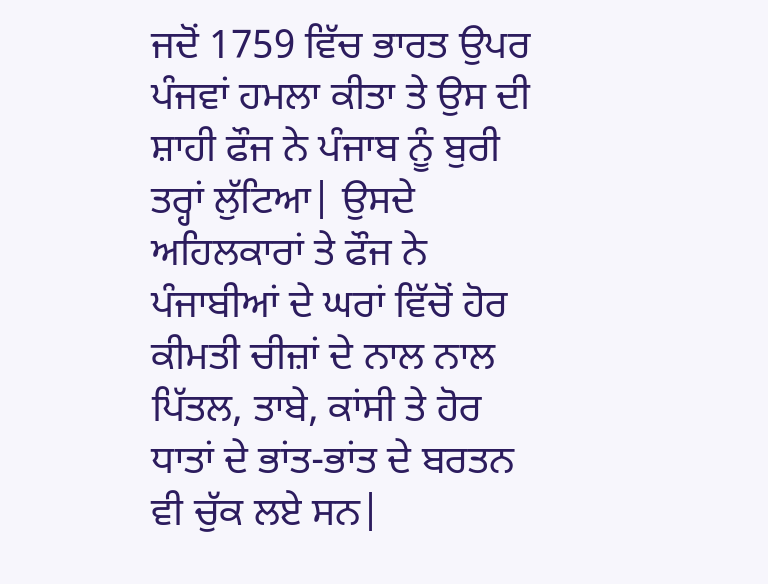ਜਦੋਂ 1759 ਵਿੱਚ ਭਾਰਤ ਉਪਰ ਪੰਜਵਾਂ ਹਮਲਾ ਕੀਤਾ ਤੇ ਉਸ ਦੀ ਸ਼ਾਹੀ ਫੌਜ ਨੇ ਪੰਜਾਬ ਨੂੰ ਬੁਰੀ ਤਰ੍ਹਾਂ ਲੁੱਟਿਆ| ਉਸਦੇ ਅਹਿਲਕਾਰਾਂ ਤੇ ਫੌਜ ਨੇ ਪੰਜਾਬੀਆਂ ਦੇ ਘਰਾਂ ਵਿੱਚੋਂ ਹੋਰ ਕੀਮਤੀ ਚੀਜ਼ਾਂ ਦੇ ਨਾਲ ਨਾਲ ਪਿੱਤਲ, ਤਾਬੇ, ਕਾਂਸੀ ਤੇ ਹੋਰ ਧਾਤਾਂ ਦੇ ਭਾਂਤ-ਭਾਂਤ ਦੇ ਬਰਤਨ ਵੀ ਚੁੱਕ ਲਏ ਸਨ|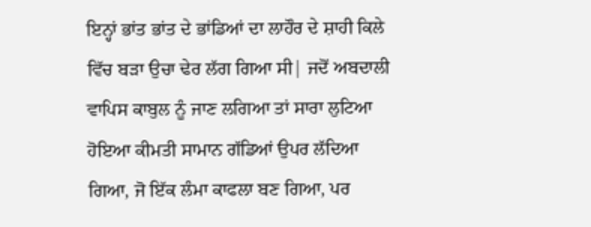ਇਨ੍ਹਾਂ ਭਾਂਤ ਭਾਂਤ ਦੇ ਭਾਂਡਿਆਂ ਦਾ ਲਾਹੌਰ ਦੇ ਸ਼ਾਹੀ ਕਿਲੇ ਵਿੱਚ ਬੜਾ ਉਚਾ ਢੇਰ ਲੱਗ ਗਿਆ ਸੀ| ਜਦੋਂ ਅਬਦਾਲੀ ਵਾਪਿਸ ਕਾਬੁਲ ਨੂੰ ਜਾਣ ਲਗਿਆ ਤਾਂ ਸਾਰਾ ਲੁਟਿਆ ਹੋਇਆ ਕੀਮਤੀ ਸਾਮਾਨ ਗੱਡਿਆਂ ਉਪਰ ਲੱਦਿਆ ਗਿਆ, ਜੋ ਇੱਕ ਲੰਮਾ ਕਾਫਲਾ ਬਣ ਗਿਆ, ਪਰ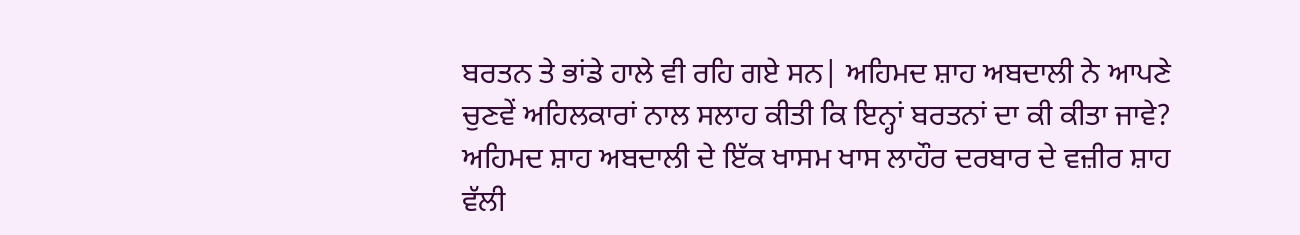ਬਰਤਨ ਤੇ ਭਾਂਡੇ ਹਾਲੇ ਵੀ ਰਹਿ ਗਏ ਸਨ| ਅਹਿਮਦ ਸ਼ਾਹ ਅਬਦਾਲੀ ਨੇ ਆਪਣੇ ਚੁਣਵੇਂ ਅਹਿਲਕਾਰਾਂ ਨਾਲ ਸਲਾਹ ਕੀਤੀ ਕਿ ਇਨ੍ਹਾਂ ਬਰਤਨਾਂ ਦਾ ਕੀ ਕੀਤਾ ਜਾਵੇ?
ਅਹਿਮਦ ਸ਼ਾਹ ਅਬਦਾਲੀ ਦੇ ਇੱਕ ਖਾਸਮ ਖਾਸ ਲਾਹੌਰ ਦਰਬਾਰ ਦੇ ਵਜ਼ੀਰ ਸ਼ਾਹ ਵੱਲੀ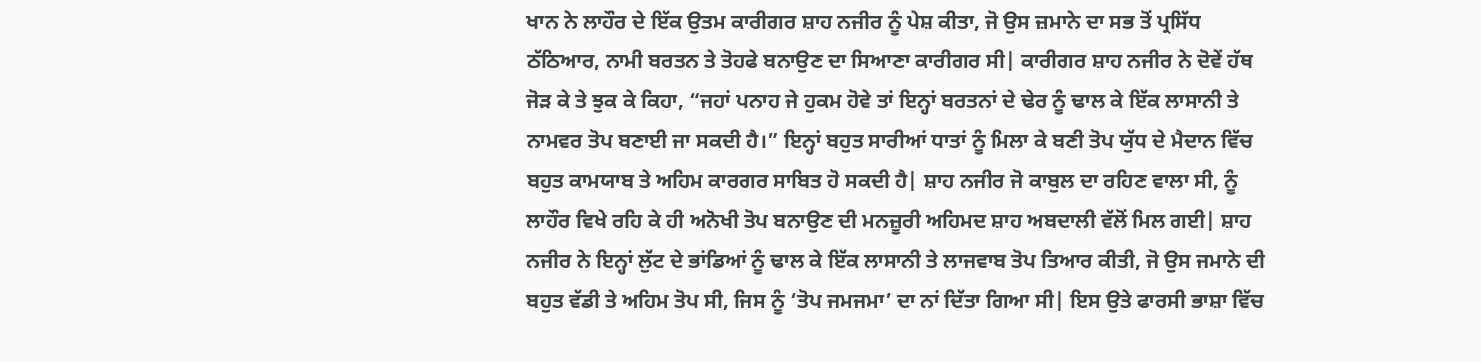ਖਾਨ ਨੇ ਲਾਹੌਰ ਦੇ ਇੱਕ ਉਤਮ ਕਾਰੀਗਰ ਸ਼ਾਹ ਨਜੀਰ ਨੂੰ ਪੇਸ਼ ਕੀਤਾ, ਜੋ ਉਸ ਜ਼ਮਾਨੇ ਦਾ ਸਭ ਤੋਂ ਪ੍ਰਸਿੱਧ ਠੱਠਿਆਰ, ਨਾਮੀ ਬਰਤਨ ਤੇ ਤੋਹਫੇ ਬਨਾਉਣ ਦਾ ਸਿਆਣਾ ਕਾਰੀਗਰ ਸੀ| ਕਾਰੀਗਰ ਸ਼ਾਹ ਨਜੀਰ ਨੇ ਦੋਵੇਂ ਹੱਥ ਜੋੜ ਕੇ ਤੇ ਝੁਕ ਕੇ ਕਿਹਾ, “ਜਹਾਂ ਪਨਾਹ ਜੇ ਹੁਕਮ ਹੋਵੇ ਤਾਂ ਇਨ੍ਹਾਂ ਬਰਤਨਾਂ ਦੇ ਢੇਰ ਨੂੰ ਢਾਲ ਕੇ ਇੱਕ ਲਾਸਾਨੀ ਤੇ ਨਾਮਵਰ ਤੋਪ ਬਣਾਈ ਜਾ ਸਕਦੀ ਹੈ।” ਇਨ੍ਹਾਂ ਬਹੁਤ ਸਾਰੀਆਂ ਧਾਤਾਂ ਨੂੰ ਮਿਲਾ ਕੇ ਬਣੀ ਤੋਪ ਯੁੱਧ ਦੇ ਮੈਦਾਨ ਵਿੱਚ ਬਹੁਤ ਕਾਮਯਾਬ ਤੇ ਅਹਿਮ ਕਾਰਗਰ ਸਾਬਿਤ ਹੋ ਸਕਦੀ ਹੈ| ਸ਼ਾਹ ਨਜੀਰ ਜੋ ਕਾਬੁਲ ਦਾ ਰਹਿਣ ਵਾਲਾ ਸੀ, ਨੂੰ ਲਾਹੌਰ ਵਿਖੇ ਰਹਿ ਕੇ ਹੀ ਅਨੋਖੀ ਤੋਪ ਬਨਾਉਣ ਦੀ ਮਨਜ਼ੂਰੀ ਅਹਿਮਦ ਸ਼ਾਹ ਅਬਦਾਲੀ ਵੱਲੋਂ ਮਿਲ ਗਈ| ਸ਼ਾਹ ਨਜੀਰ ਨੇ ਇਨ੍ਹਾਂ ਲੁੱਟ ਦੇ ਭਾਂਡਿਆਂ ਨੂੰ ਢਾਲ ਕੇ ਇੱਕ ਲਾਸਾਨੀ ਤੇ ਲਾਜਵਾਬ ਤੋਪ ਤਿਆਰ ਕੀਤੀ, ਜੋ ਉਸ ਜਮਾਨੇ ਦੀ ਬਹੁਤ ਵੱਡੀ ਤੇ ਅਹਿਮ ਤੋਪ ਸੀ, ਜਿਸ ਨੂੰ ‘ਤੋਪ ਜਮਜਮਾ’ ਦਾ ਨਾਂ ਦਿੱਤਾ ਗਿਆ ਸੀ| ਇਸ ਉਤੇ ਫਾਰਸੀ ਭਾਸ਼ਾ ਵਿੱਚ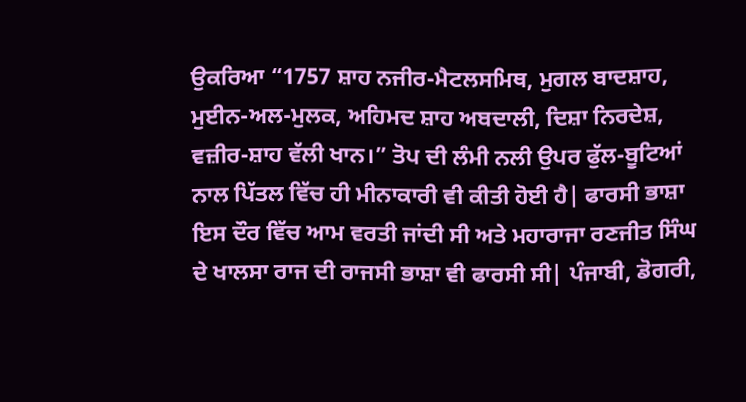ਉਕਰਿਆ “1757 ਸ਼ਾਹ ਨਜੀਰ-ਮੈਟਲਸਮਿਥ, ਮੁਗਲ ਬਾਦਸ਼ਾਹ, ਮੁਈਨ-ਅਲ-ਮੁਲਕ, ਅਹਿਮਦ ਸ਼ਾਹ ਅਬਦਾਲੀ, ਦਿਸ਼ਾ ਨਿਰਦੇਸ਼, ਵਜ਼ੀਰ-ਸ਼ਾਹ ਵੱਲੀ ਖਾਨ।” ਤੋਪ ਦੀ ਲੰਮੀ ਨਲੀ ਉਪਰ ਫੁੱਲ-ਬੂਟਿਆਂ ਨਾਲ ਪਿੱਤਲ ਵਿੱਚ ਹੀ ਮੀਨਾਕਾਰੀ ਵੀ ਕੀਤੀ ਹੋਈ ਹੈ| ਫਾਰਸੀ ਭਾਸ਼ਾ ਇਸ ਦੌਰ ਵਿੱਚ ਆਮ ਵਰਤੀ ਜਾਂਦੀ ਸੀ ਅਤੇ ਮਹਾਰਾਜਾ ਰਣਜੀਤ ਸਿੰਘ ਦੇ ਖਾਲਸਾ ਰਾਜ ਦੀ ਰਾਜਸੀ ਭਾਸ਼ਾ ਵੀ ਫਾਰਸੀ ਸੀ| ਪੰਜਾਬੀ, ਡੋਗਰੀ,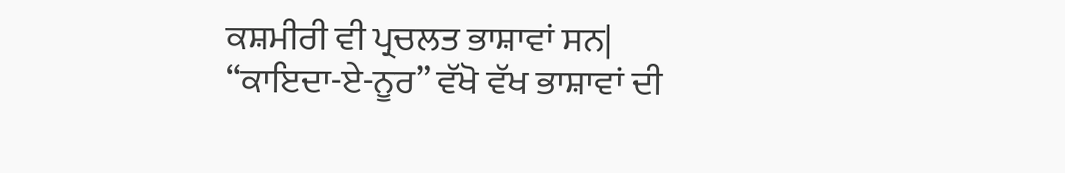ਕਸ਼ਮੀਰੀ ਵੀ ਪ੍ਰਚਲਤ ਭਾਸ਼ਾਵਾਂ ਸਨ| “ਕਾਇਦਾ-ਏ-ਨੂਰ” ਵੱਖੋ ਵੱਖ ਭਾਸ਼ਾਵਾਂ ਦੀ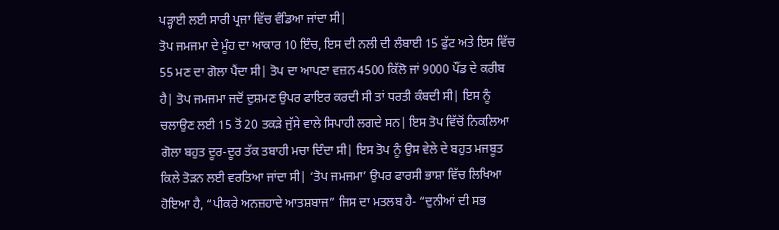ਪੜ੍ਹਾਈ ਲਈ ਸਾਰੀ ਪ੍ਰਜਾ ਵਿੱਚ ਵੰਡਿਆ ਜਾਂਦਾ ਸੀ|
ਤੋਪ ਜਮਜਮਾ ਦੇ ਮੂੰਹ ਦਾ ਆਕਾਰ 10 ਇੰਚ, ਇਸ ਦੀ ਨਲੀ ਦੀ ਲੰਬਾਈ 15 ਫੁੱਟ ਅਤੇ ਇਸ ਵਿੱਚ 55 ਮਣ ਦਾ ਗੋਲਾ ਪੈਂਦਾ ਸੀ| ਤੋਪ ਦਾ ਆਪਣਾ ਵਜ਼ਨ 4500 ਕਿੱਲੋ ਜਾਂ 9000 ਪੌਂਡ ਦੇ ਕਰੀਬ ਹੈ| ਤੋਪ ਜਮਜਮਾ ਜਦੋਂ ਦੁਸ਼ਮਣ ਉਪਰ ਫਾਇਰ ਕਰਦੀ ਸੀ ਤਾਂ ਧਰਤੀ ਕੰਬਦੀ ਸੀ| ਇਸ ਨੂੰ ਚਲਾਉਣ ਲਈ 15 ਤੋਂ 20 ਤਕੜੇ ਜੁੱਸੇ ਵਾਲੇ ਸਿਪਾਹੀ ਲਗਦੇ ਸਨ| ਇਸ ਤੋਪ ਵਿੱਚੋਂ ਨਿਕਲਿਆ ਗੋਲਾ ਬਹੁਤ ਦੂਰ-ਦੂਰ ਤੱਕ ਤਬਾਹੀ ਮਚਾ ਦਿੰਦਾ ਸੀ| ਇਸ ਤੋਪ ਨੂੰ ਉਸ ਵੇਲੇ ਦੇ ਬਹੁਤ ਮਜਬੂਤ ਕਿਲੇ ਤੋੜਨ ਲਈ ਵਰਤਿਆ ਜਾਂਦਾ ਸੀ| ‘ਤੋਪ ਜਮਜਮਾ’ ਉਪਰ ਫਾਰਸੀ ਭਾਸ਼ਾ ਵਿੱਚ ਲਿਖਿਆ ਹੋਇਆ ਹੈ, “ਪੀਕਰੇ ਅਨਜ਼ਹਾਦੇ ਆਤਸ਼ਬਾਜ” ਜਿਸ ਦਾ ਮਤਲਬ ਹੈ- “ਦੁਨੀਆਂ ਦੀ ਸਭ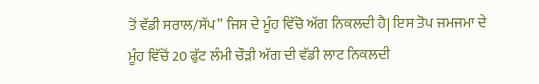ਤੋਂ ਵੱਡੀ ਸਰਾਲ/ਸੱਪ” ਜਿਸ ਦੇ ਮੂੰਹ ਵਿੱਚੋ ਅੱਗ ਨਿਕਲਦੀ ਹੈ| ਇਸ ਤੋਪ ਜਮਜਮਾ ਦੇ ਮੂੰਹ ਵਿੱਚੋਂ 20 ਫੁੱਟ ਲੰਮੀ ਚੌੜੀ ਅੱਗ ਦੀ ਵੱਡੀ ਲਾਟ ਨਿਕਲਦੀ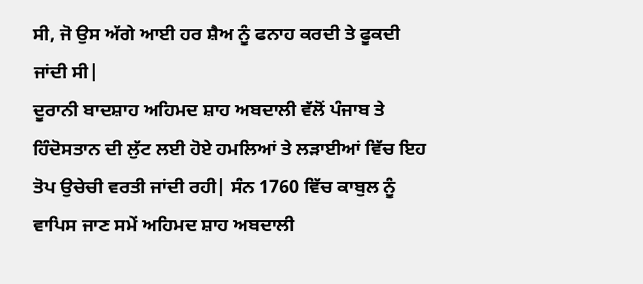ਸੀ, ਜੋ ਉਸ ਅੱਗੇ ਆਈ ਹਰ ਸ਼ੈਅ ਨੂੰ ਫਨਾਹ ਕਰਦੀ ਤੇ ਫੂਕਦੀ ਜਾਂਦੀ ਸੀ|
ਦੂਰਾਨੀ ਬਾਦਸ਼ਾਹ ਅਹਿਮਦ ਸ਼ਾਹ ਅਬਦਾਲੀ ਵੱਲੋਂ ਪੰਜਾਬ ਤੇ ਹਿੰਦੋਸਤਾਨ ਦੀ ਲੁੱਟ ਲਈ ਹੋਏ ਹਮਲਿਆਂ ਤੇ ਲੜਾਈਆਂ ਵਿੱਚ ਇਹ ਤੋਪ ਉਚੇਚੀ ਵਰਤੀ ਜਾਂਦੀ ਰਹੀ| ਸੰਨ 1760 ਵਿੱਚ ਕਾਬੁਲ ਨੂੰ ਵਾਪਿਸ ਜਾਣ ਸਮੇਂ ਅਹਿਮਦ ਸ਼ਾਹ ਅਬਦਾਲੀ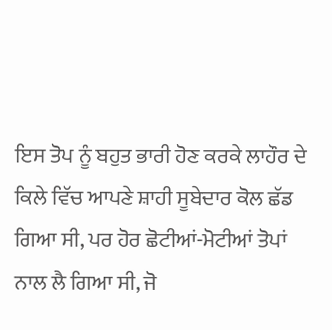ਇਸ ਤੋਪ ਨੂੰ ਬਹੁਤ ਭਾਰੀ ਹੋਣ ਕਰਕੇ ਲਾਹੌਰ ਦੇ ਕਿਲੇ ਵਿੱਚ ਆਪਣੇ ਸ਼ਾਹੀ ਸੂਬੇਦਾਰ ਕੋਲ ਛੱਡ ਗਿਆ ਸੀ, ਪਰ ਹੋਰ ਛੋਟੀਆਂ-ਮੋਟੀਆਂ ਤੋਪਾਂ ਨਾਲ ਲੈ ਗਿਆ ਸੀ, ਜੋ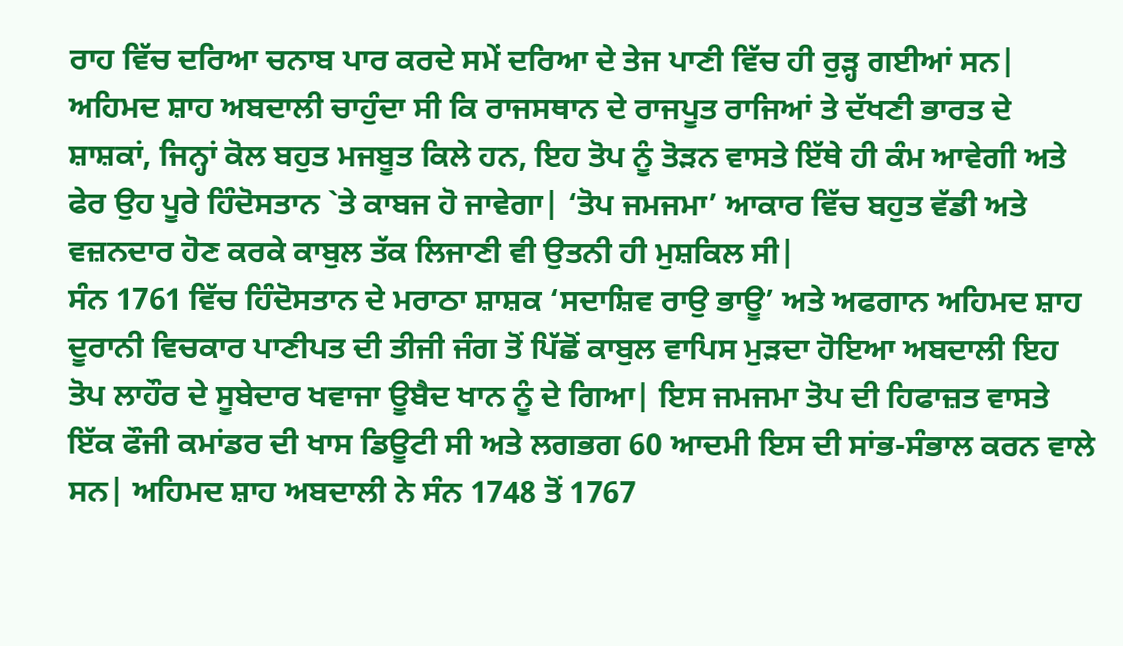ਰਾਹ ਵਿੱਚ ਦਰਿਆ ਚਨਾਬ ਪਾਰ ਕਰਦੇ ਸਮੇਂ ਦਰਿਆ ਦੇ ਤੇਜ ਪਾਣੀ ਵਿੱਚ ਹੀ ਰੁੜ੍ਹ ਗਈਆਂ ਸਨ| ਅਹਿਮਦ ਸ਼ਾਹ ਅਬਦਾਲੀ ਚਾਹੁੰਦਾ ਸੀ ਕਿ ਰਾਜਸਥਾਨ ਦੇ ਰਾਜਪੂਤ ਰਾਜਿਆਂ ਤੇ ਦੱਖਣੀ ਭਾਰਤ ਦੇ ਸ਼ਾਸ਼ਕਾਂ, ਜਿਨ੍ਹਾਂ ਕੋਲ ਬਹੁਤ ਮਜਬੂਤ ਕਿਲੇ ਹਨ, ਇਹ ਤੋਪ ਨੂੰ ਤੋੜਨ ਵਾਸਤੇ ਇੱਥੇ ਹੀ ਕੰਮ ਆਵੇਗੀ ਅਤੇ ਫੇਰ ਉਹ ਪੂਰੇ ਹਿੰਦੋਸਤਾਨ `ਤੇ ਕਾਬਜ ਹੋ ਜਾਵੇਗਾ| ‘ਤੋਪ ਜਮਜਮਾ’ ਆਕਾਰ ਵਿੱਚ ਬਹੁਤ ਵੱਡੀ ਅਤੇ ਵਜ਼ਨਦਾਰ ਹੋਣ ਕਰਕੇ ਕਾਬੁਲ ਤੱਕ ਲਿਜਾਣੀ ਵੀ ਉਤਨੀ ਹੀ ਮੁਸ਼ਕਿਲ ਸੀ|
ਸੰਨ 1761 ਵਿੱਚ ਹਿੰਦੋਸਤਾਨ ਦੇ ਮਰਾਠਾ ਸ਼ਾਸ਼ਕ ‘ਸਦਾਸ਼ਿਵ ਰਾਉ ਭਾਊ’ ਅਤੇ ਅਫਗਾਨ ਅਹਿਮਦ ਸ਼ਾਹ ਦੂਰਾਨੀ ਵਿਚਕਾਰ ਪਾਣੀਪਤ ਦੀ ਤੀਜੀ ਜੰਗ ਤੋਂ ਪਿੱਛੋਂ ਕਾਬੁਲ ਵਾਪਿਸ ਮੁੜਦਾ ਹੋਇਆ ਅਬਦਾਲੀ ਇਹ ਤੋਪ ਲਾਹੌਰ ਦੇ ਸੂਬੇਦਾਰ ਖਵਾਜਾ ਊਬੈਦ ਖਾਨ ਨੂੰ ਦੇ ਗਿਆ| ਇਸ ਜਮਜਮਾ ਤੋਪ ਦੀ ਹਿਫਾਜ਼ਤ ਵਾਸਤੇ ਇੱਕ ਫੌਜੀ ਕਮਾਂਡਰ ਦੀ ਖਾਸ ਡਿਊਟੀ ਸੀ ਅਤੇ ਲਗਭਗ 60 ਆਦਮੀ ਇਸ ਦੀ ਸਾਂਭ-ਸੰਭਾਲ ਕਰਨ ਵਾਲੇ ਸਨ| ਅਹਿਮਦ ਸ਼ਾਹ ਅਬਦਾਲੀ ਨੇ ਸੰਨ 1748 ਤੋਂ 1767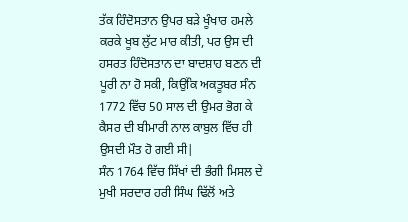ਤੱਕ ਹਿੰਦੋਸਤਾਨ ਉਪਰ ਬੜੇ ਖੂੰਖਾਰ ਹਮਲੇ ਕਰਕੇ ਖੂਬ ਲੁੱਟ ਮਾਰ ਕੀਤੀ, ਪਰ ਉਸ ਦੀ ਹਸਰਤ ਹਿੰਦੋਸਤਾਨ ਦਾ ਬਾਦਸ਼ਾਹ ਬਣਨ ਦੀ ਪੂਰੀ ਨਾ ਹੋ ਸਕੀ, ਕਿਉਂਕਿ ਅਕਤੂਬਰ ਸੰਨ 1772 ਵਿੱਚ 50 ਸਾਲ ਦੀ ਉਮਰ ਭੋਗ ਕੇ ਕੈਸਰ ਦੀ ਬੀਮਾਰੀ ਨਾਲ ਕਾਬੁਲ ਵਿੱਚ ਹੀ ਉਸਦੀ ਮੌਤ ਹੋ ਗਈ ਸੀ|
ਸੰਨ 1764 ਵਿੱਚ ਸਿੱਖਾਂ ਦੀ ਭੰਗੀ ਮਿਸਲ ਦੇ ਮੁਖੀ ਸਰਦਾਰ ਹਰੀ ਸਿੰਘ ਢਿੱਲੋਂ ਅਤੇ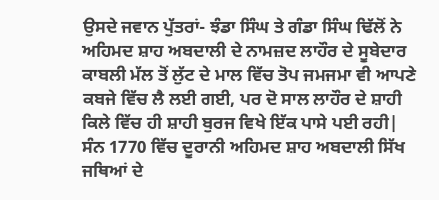ਉਸਦੇ ਜਵਾਨ ਪੁੱਤਰਾਂ- ਝੰਡਾ ਸਿੰਘ ਤੇ ਗੰਡਾ ਸਿੰਘ ਢਿੱਲੋਂ ਨੇ ਅਹਿਮਦ ਸ਼ਾਹ ਅਬਦਾਲੀ ਦੇ ਨਾਮਜ਼ਦ ਲਾਹੌਰ ਦੇ ਸੂਬੇਦਾਰ ਕਾਬਲੀ ਮੱਲ ਤੋਂ ਲੁੱਟ ਦੇ ਮਾਲ ਵਿੱਚ ਤੋਪ ਜਮਜਮਾ ਵੀ ਆਪਣੇ ਕਬਜੇ ਵਿੱਚ ਲੈ ਲਈ ਗਈ, ਪਰ ਦੋ ਸਾਲ ਲਾਹੌਰ ਦੇ ਸ਼ਾਹੀ ਕਿਲੇ ਵਿੱਚ ਹੀ ਸ਼ਾਹੀ ਬੁਰਜ ਵਿਖੇ ਇੱਕ ਪਾਸੇ ਪਈ ਰਹੀ| ਸੰਨ 1770 ਵਿੱਚ ਦੂਰਾਨੀ ਅਹਿਮਦ ਸ਼ਾਹ ਅਬਦਾਲੀ ਸਿੱਖ ਜਥਿਆਂ ਦੇ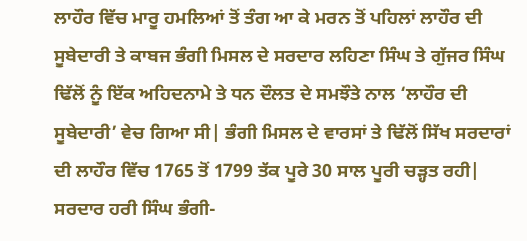ਲਾਹੌਰ ਵਿੱਚ ਮਾਰੂ ਹਮਲਿਆਂ ਤੋਂ ਤੰਗ ਆ ਕੇ ਮਰਨ ਤੋਂ ਪਹਿਲਾਂ ਲਾਹੌਰ ਦੀ ਸੂਬੇਦਾਰੀ ਤੇ ਕਾਬਜ ਭੰਗੀ ਮਿਸਲ ਦੇ ਸਰਦਾਰ ਲਹਿਣਾ ਸਿੰਘ ਤੇ ਗੁੱਜਰ ਸਿੰਘ ਢਿੱਲੋਂ ਨੂੰ ਇੱਕ ਅਹਿਦਨਾਮੇ ਤੇ ਧਨ ਦੌਲਤ ਦੇ ਸਮਝੌਤੇ ਨਾਲ ‘ਲਾਹੌਰ ਦੀ ਸੂਬੇਦਾਰੀ’ ਵੇਚ ਗਿਆ ਸੀ| ਭੰਗੀ ਮਿਸਲ ਦੇ ਵਾਰਸਾਂ ਤੇ ਢਿੱਲੋਂ ਸਿੱਖ ਸਰਦਾਰਾਂ ਦੀ ਲਾਹੌਰ ਵਿੱਚ 1765 ਤੋਂ 1799 ਤੱਕ ਪੂਰੇ 30 ਸਾਲ ਪੂਰੀ ਚੜ੍ਹਤ ਰਹੀ| ਸਰਦਾਰ ਹਰੀ ਸਿੰਘ ਭੰਗੀ-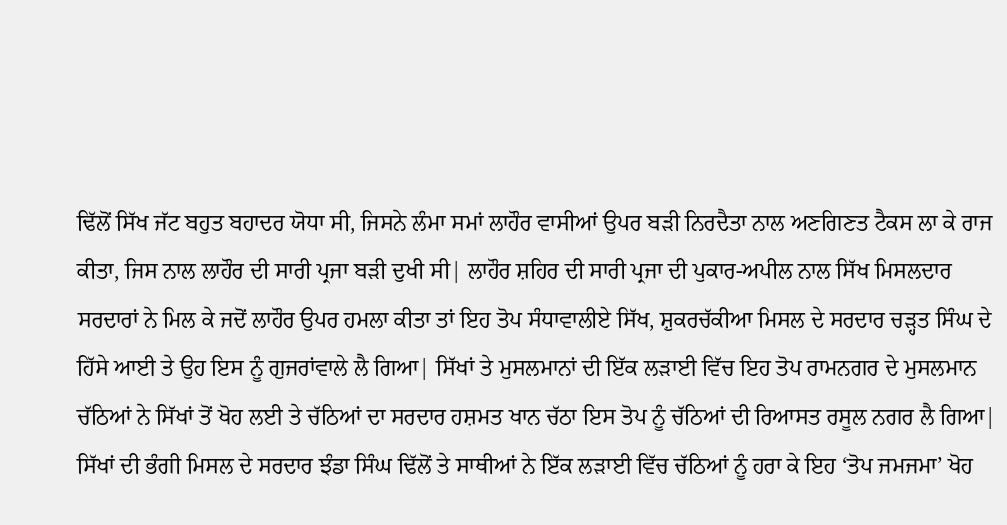ਢਿੱਲੋਂ ਸਿੱਖ ਜੱਟ ਬਹੁਤ ਬਹਾਦਰ ਯੋਧਾ ਸੀ, ਜਿਸਨੇ ਲੰਮਾ ਸਮਾਂ ਲਾਹੌਰ ਵਾਸੀਆਂ ਉਪਰ ਬੜੀ ਨਿਰਦੈਤਾ ਨਾਲ ਅਣਗਿਣਤ ਟੈਕਸ ਲਾ ਕੇ ਰਾਜ ਕੀਤਾ, ਜਿਸ ਨਾਲ ਲਾਹੌਰ ਦੀ ਸਾਰੀ ਪ੍ਰਜਾ ਬੜੀ ਦੁਖੀ ਸੀ| ਲਾਹੌਰ ਸ਼ਹਿਰ ਦੀ ਸਾਰੀ ਪ੍ਰਜਾ ਦੀ ਪੁਕਾਰ-ਅਪੀਲ ਨਾਲ ਸਿੱਖ ਮਿਸਲਦਾਰ ਸਰਦਾਰਾਂ ਨੇ ਮਿਲ ਕੇ ਜਦੋਂ ਲਾਹੌਰ ਉਪਰ ਹਮਲਾ ਕੀਤਾ ਤਾਂ ਇਹ ਤੋਪ ਸੰਧਾਵਾਲੀਏ ਸਿੱਖ, ਸ਼ੁਕਰਚੱਕੀਆ ਮਿਸਲ ਦੇ ਸਰਦਾਰ ਚੜ੍ਹਤ ਸਿੰਘ ਦੇ ਹਿੱਸੇ ਆਈ ਤੇ ਉਹ ਇਸ ਨੂੰ ਗੁਜਰਾਂਵਾਲੇ ਲੈ ਗਿਆ| ਸਿੱਖਾਂ ਤੇ ਮੁਸਲਮਾਨਾਂ ਦੀ ਇੱਕ ਲੜਾਈ ਵਿੱਚ ਇਹ ਤੋਪ ਰਾਮਨਗਰ ਦੇ ਮੁਸਲਮਾਨ ਚੱਠਿਆਂ ਨੇ ਸਿੱਖਾਂ ਤੋਂ ਖੋਹ ਲਈ ਤੇ ਚੱਠਿਆਂ ਦਾ ਸਰਦਾਰ ਹਸ਼ਮਤ ਖਾਨ ਚੱਠਾ ਇਸ ਤੋਪ ਨੂੰ ਚੱਠਿਆਂ ਦੀ ਰਿਆਸਤ ਰਸੂਲ ਨਗਰ ਲੈ ਗਿਆ| ਸਿੱਖਾਂ ਦੀ ਭੰਗੀ ਮਿਸਲ ਦੇ ਸਰਦਾਰ ਝੰਡਾ ਸਿੰਘ ਢਿੱਲੋਂ ਤੇ ਸਾਥੀਆਂ ਨੇ ਇੱਕ ਲੜਾਈ ਵਿੱਚ ਚੱਠਿਆਂ ਨੂੰ ਹਰਾ ਕੇ ਇਹ ‘ਤੋਪ ਜਮਜਮਾ’ ਖੋਹ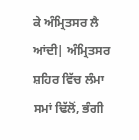ਕੇ ਅੰਮ੍ਰਿਤਸਰ ਲੈ ਆਂਦੀ| ਅੰਮ੍ਰਿਤਸਰ ਸ਼ਹਿਰ ਵਿੱਚ ਲੰਮਾ ਸਮਾਂ ਢਿੱਲੋਂ, ਭੰਗੀ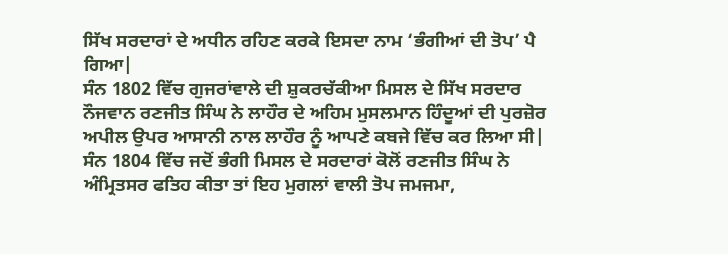ਸਿੱਖ ਸਰਦਾਰਾਂ ਦੇ ਅਧੀਨ ਰਹਿਣ ਕਰਕੇ ਇਸਦਾ ਨਾਮ ‘ਭੰਗੀਆਂ ਦੀ ਤੋਪ’ ਪੈ ਗਿਆ|
ਸੰਨ 1802 ਵਿੱਚ ਗੁਜਰਾਂਵਾਲੇ ਦੀ ਸ਼ੁਕਰਚੱਕੀਆ ਮਿਸਲ ਦੇ ਸਿੱਖ ਸਰਦਾਰ ਨੌਜਵਾਨ ਰਣਜੀਤ ਸਿੰਘ ਨੇ ਲਾਹੌਰ ਦੇ ਅਹਿਮ ਮੁਸਲਮਾਨ ਹਿੰਦੂਆਂ ਦੀ ਪੁਰਜ਼ੋਰ ਅਪੀਲ ਉਪਰ ਆਸਾਨੀ ਨਾਲ ਲਾਹੌਰ ਨੂੰ ਆਪਣੇ ਕਬਜੇ ਵਿੱਚ ਕਰ ਲਿਆ ਸੀ| ਸੰਨ 1804 ਵਿੱਚ ਜਦੋਂ ਭੰਗੀ ਮਿਸਲ ਦੇ ਸਰਦਾਰਾਂ ਕੋਲੋਂ ਰਣਜੀਤ ਸਿੰਘ ਨੇ ਅੰਮ੍ਰਿਤਸਰ ਫਤਿਹ ਕੀਤਾ ਤਾਂ ਇਹ ਮੁਗਲਾਂ ਵਾਲੀ ਤੋਪ ਜਮਜਮਾ,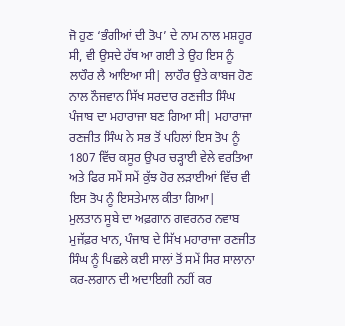ਜੋ ਹੁਣ ‘ਭੰਗੀਆਂ ਦੀ ਤੋਪ’ ਦੇ ਨਾਮ ਨਾਲ ਮਸ਼ਹੂਰ ਸੀ, ਵੀ ਉਸਦੇ ਹੱਥ ਆ ਗਈ ਤੇ ਉਹ ਇਸ ਨੂੰ ਲਾਹੌਰ ਲੈ ਆਇਆ ਸੀ| ਲਾਹੌਰ ਉਤੇ ਕਾਬਜ ਹੋਣ ਨਾਲ ਨੌਜਵਾਨ ਸਿੱਖ ਸਰਦਾਰ ਰਣਜੀਤ ਸਿੰਘ ਪੰਜਾਬ ਦਾ ਮਹਾਰਾਜਾ ਬਣ ਗਿਆ ਸੀ| ਮਹਾਰਾਜਾ ਰਣਜੀਤ ਸਿੰਘ ਨੇ ਸਭ ਤੋਂ ਪਹਿਲਾਂ ਇਸ ਤੋਪ ਨੂੰ 1807 ਵਿੱਚ ਕਸੂਰ ਉਪਰ ਚੜ੍ਹਾਈ ਵੇਲੇ ਵਰਤਿਆ ਅਤੇ ਫਿਰ ਸਮੇਂ ਸਮੇਂ ਕੁੱਝ ਹੋਰ ਲੜਾਈਆਂ ਵਿੱਚ ਵੀ ਇਸ ਤੋਪ ਨੂੰ ਇਸਤੇਮਾਲ ਕੀਤਾ ਗਿਆ|
ਮੁਲਤਾਨ ਸੂਬੇ ਦਾ ਅਫ਼ਗਾਨ ਗਵਰਨਰ ਨਵਾਬ ਮੁਜੱਫ਼ਰ ਖਾਨ, ਪੰਜਾਬ ਦੇ ਸਿੱਖ ਮਹਾਰਾਜਾ ਰਣਜੀਤ ਸਿੰਘ ਨੂੰ ਪਿਛਲੇ ਕਈ ਸਾਲਾਂ ਤੋਂ ਸਮੇਂ ਸਿਰ ਸਾਲਾਨਾ ਕਰ-ਲਗਾਨ ਦੀ ਅਦਾਇਗੀ ਨਹੀਂ ਕਰ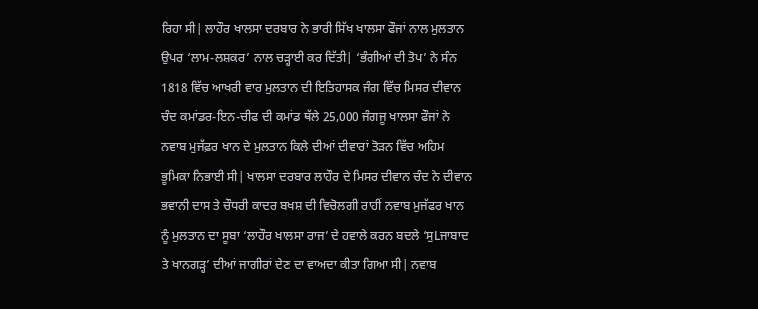ਰਿਹਾ ਸੀ| ਲਾਹੌਰ ਖਾਲਸਾ ਦਰਬਾਰ ਨੇ ਭਾਰੀ ਸਿੱਖ ਖਾਲਸਾ ਫੌਜਾਂ ਨਾਲ ਮੁਲਤਾਨ ਉਪਰ ‘ਲਾਮ-ਲਸ਼ਕਰ’ ਨਾਲ ਚੜ੍ਹਾਈ ਕਰ ਦਿੱਤੀ| ‘ਭੰਗੀਆਂ ਦੀ ਤੋਪ’ ਨੇ ਸੰਨ 1818 ਵਿੱਚ ਆਖਰੀ ਵਾਰ ਮੁਲਤਾਨ ਦੀ ਇਤਿਹਾਸਕ ਜੰਗ ਵਿੱਚ ਮਿਸਰ ਦੀਵਾਨ ਚੰਦ ਕਮਾਂਡਰ-ਇਨ-ਚੀਫ ਦੀ ਕਮਾਂਡ ਥੱਲੇ 25,000 ਜੰਗਜੂ ਖਾਲਸਾ ਫੌਜਾਂ ਨੇ ਨਵਾਬ ਮੁਜੱਫ਼ਰ ਖਾਨ ਦੇ ਮੁਲਤਾਨ ਕਿਲੇ ਦੀਆਂ ਦੀਵਾਰਾਂ ਤੋੜਨ ਵਿੱਚ ਅਹਿਮ ਭੂਮਿਕਾ ਨਿਭਾਈ ਸੀ| ਖਾਲਸਾ ਦਰਬਾਰ ਲਾਹੌਰ ਦੇ ਮਿਸਰ ਦੀਵਾਨ ਚੰਦ ਨੇ ਦੀਵਾਨ ਭਵਾਨੀ ਦਾਸ ਤੇ ਚੌਧਰੀ ਕਾਦਰ ਬਖਸ਼ ਦੀ ਵਿਚੋਲਗੀ ਰਾਹੀਂ ਨਵਾਬ ਮੁਜੱਫਰ ਖਾਨ ਨੂੰ ਮੁਲਤਾਨ ਦਾ ਸੂਬਾ ‘ਲਾਹੌਰ ਖਾਲਸਾ ਰਾਜ’ ਦੇ ਹਵਾਲੇ ਕਰਨ ਬਦਲੇ ‘ਸੁLਜਾਬਾਦ ਤੇ ਖਾਨਗੜ੍ਹ’ ਦੀਆਂ ਜਾਗੀਰਾਂ ਦੇਣ ਦਾ ਵਾਅਦਾ ਕੀਤਾ ਗਿਆ ਸੀ| ਨਵਾਬ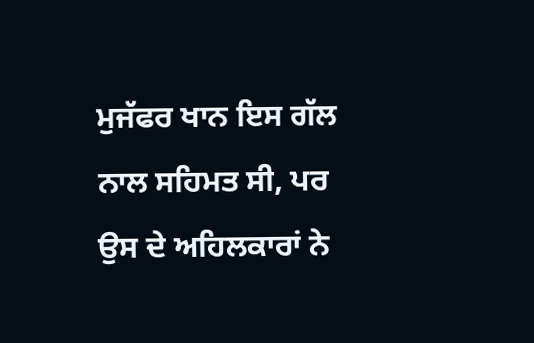ਮੁਜੱਫਰ ਖਾਨ ਇਸ ਗੱਲ ਨਾਲ ਸਹਿਮਤ ਸੀ, ਪਰ ਉਸ ਦੇ ਅਹਿਲਕਾਰਾਂ ਨੇ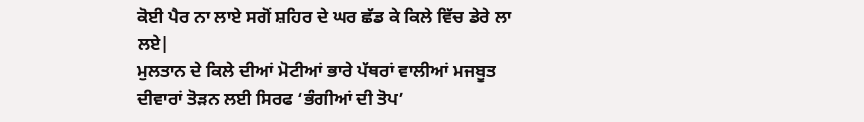ਕੋਈ ਪੈਰ ਨਾ ਲਾਏ ਸਗੋਂ ਸ਼ਹਿਰ ਦੇ ਘਰ ਛੱਡ ਕੇ ਕਿਲੇ ਵਿੱਚ ਡੇਰੇ ਲਾ ਲਏ|
ਮੁਲਤਾਨ ਦੇ ਕਿਲੇ ਦੀਆਂ ਮੋਟੀਆਂ ਭਾਰੇ ਪੱਥਰਾਂ ਵਾਲੀਆਂ ਮਜਬੂਤ ਦੀਵਾਰਾਂ ਤੋੜਨ ਲਈ ਸਿਰਫ ‘ਭੰਗੀਆਂ ਦੀ ਤੋਪ’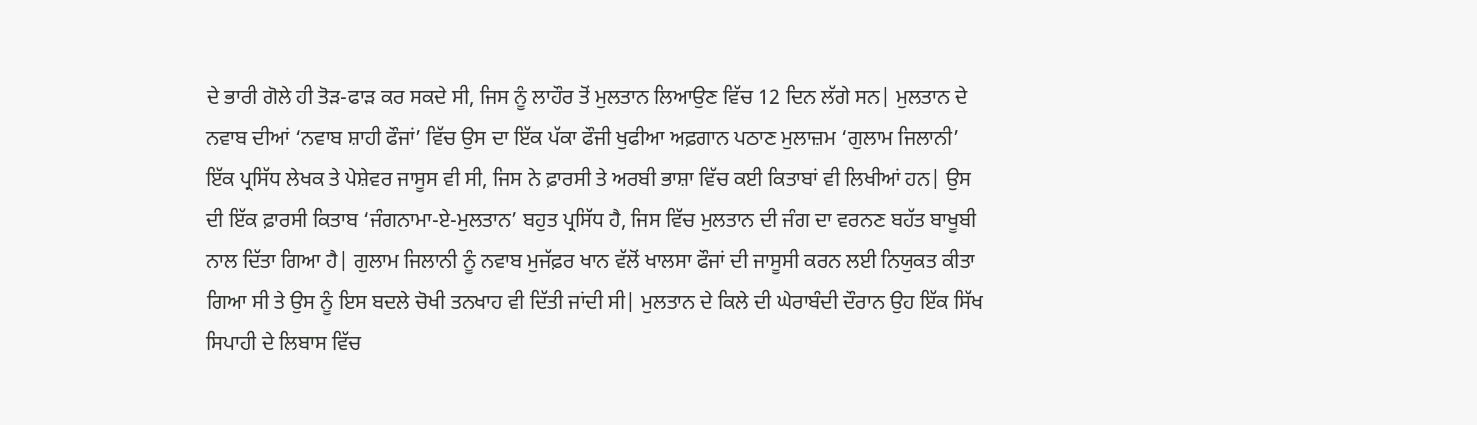ਦੇ ਭਾਰੀ ਗੋਲੇ ਹੀ ਤੋੜ-ਫਾੜ ਕਰ ਸਕਦੇ ਸੀ, ਜਿਸ ਨੂੰ ਲਾਹੌਰ ਤੋਂ ਮੁਲਤਾਨ ਲਿਆਉਣ ਵਿੱਚ 12 ਦਿਨ ਲੱਗੇ ਸਨ| ਮੁਲਤਾਨ ਦੇ ਨਵਾਬ ਦੀਆਂ ‘ਨਵਾਬ ਸ਼ਾਹੀ ਫੌਜਾਂ’ ਵਿੱਚ ਉਸ ਦਾ ਇੱਕ ਪੱਕਾ ਫੌਜੀ ਖੁਫੀਆ ਅਫ਼ਗਾਨ ਪਠਾਣ ਮੁਲਾਜ਼ਮ ‘ਗੁਲਾਮ ਜਿਲਾਨੀ’ ਇੱਕ ਪ੍ਰਸਿੱਧ ਲੇਖਕ ਤੇ ਪੇਸ਼ੇਵਰ ਜਾਸੂਸ ਵੀ ਸੀ, ਜਿਸ ਨੇ ਫ਼ਾਰਸੀ ਤੇ ਅਰਬੀ ਭਾਸ਼ਾ ਵਿੱਚ ਕਈ ਕਿਤਾਬਾਂ ਵੀ ਲਿਖੀਆਂ ਹਨ| ਉਸ ਦੀ ਇੱਕ ਫ਼ਾਰਸੀ ਕਿਤਾਬ ‘ਜੰਗਨਾਮਾ-ਏ-ਮੁਲਤਾਨ’ ਬਹੁਤ ਪ੍ਰਸਿੱਧ ਹੈ, ਜਿਸ ਵਿੱਚ ਮੁਲਤਾਨ ਦੀ ਜੰਗ ਦਾ ਵਰਨਣ ਬਹੱਤ ਬਾਖੂਬੀ ਨਾਲ ਦਿੱਤਾ ਗਿਆ ਹੈ| ਗੁਲਾਮ ਜਿਲਾਨੀ ਨੂੰ ਨਵਾਬ ਮੁਜੱਫ਼ਰ ਖਾਨ ਵੱਲੋਂ ਖਾਲਸਾ ਫੌਜਾਂ ਦੀ ਜਾਸੂਸੀ ਕਰਨ ਲਈ ਨਿਯੁਕਤ ਕੀਤਾ ਗਿਆ ਸੀ ਤੇ ਉਸ ਨੂੰ ਇਸ ਬਦਲੇ ਚੋਖੀ ਤਨਖਾਹ ਵੀ ਦਿੱਤੀ ਜਾਂਦੀ ਸੀ| ਮੁਲਤਾਨ ਦੇ ਕਿਲੇ ਦੀ ਘੇਰਾਬੰਦੀ ਦੌਰਾਨ ਉਹ ਇੱਕ ਸਿੱਖ ਸਿਪਾਹੀ ਦੇ ਲਿਬਾਸ ਵਿੱਚ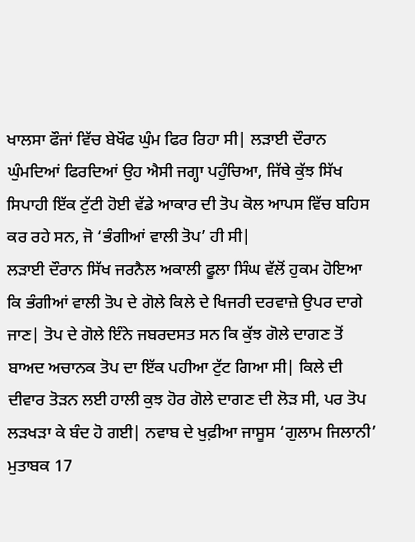ਖਾਲਸਾ ਫੌਜਾਂ ਵਿੱਚ ਬੇਖੌਫ ਘੁੰਮ ਫਿਰ ਰਿਹਾ ਸੀ| ਲੜਾਈ ਦੌਰਾਨ ਘੁੰਮਦਿਆਂ ਫਿਰਦਿਆਂ ਉਹ ਐਸੀ ਜਗ੍ਹਾ ਪਹੁੰਚਿਆ, ਜਿੱਥੇ ਕੁੱਝ ਸਿੱਖ ਸਿਪਾਹੀ ਇੱਕ ਟੁੱਟੀ ਹੋਈ ਵੱਡੇ ਆਕਾਰ ਦੀ ਤੋਪ ਕੋਲ ਆਪਸ ਵਿੱਚ ਬਹਿਸ ਕਰ ਰਹੇ ਸਨ, ਜੋ ‘ਭੰਗੀਆਂ ਵਾਲੀ ਤੋਪ’ ਹੀ ਸੀ|
ਲੜਾਈ ਦੌਰਾਨ ਸਿੱਖ ਜਰਨੈਲ ਅਕਾਲੀ ਫੂਲਾ ਸਿੰਘ ਵੱਲੋਂ ਹੁਕਮ ਹੋਇਆ ਕਿ ਭੰਗੀਆਂ ਵਾਲੀ ਤੋਪ ਦੇ ਗੋਲੇ ਕਿਲੇ ਦੇ ਖਿਜਰੀ ਦਰਵਾਜ਼ੇ ਉਪਰ ਦਾਗੇ ਜਾਣ| ਤੋਪ ਦੇ ਗੋਲੇ ਇੰਨੇ ਜਬਰਦਸਤ ਸਨ ਕਿ ਕੁੱਝ ਗੋਲੇ ਦਾਗਣ ਤੋਂ ਬਾਅਦ ਅਚਾਨਕ ਤੋਪ ਦਾ ਇੱਕ ਪਹੀਆ ਟੁੱਟ ਗਿਆ ਸੀ| ਕਿਲੇ ਦੀ ਦੀਵਾਰ ਤੋੜਨ ਲਈ ਹਾਲੀ ਕੁਝ ਹੋਰ ਗੋਲੇ ਦਾਗਣ ਦੀ ਲੋੜ ਸੀ, ਪਰ ਤੋਪ ਲੜਖੜਾ ਕੇ ਬੰਦ ਹੋ ਗਈ| ਨਵਾਬ ਦੇ ਖੁਫ਼ੀਆ ਜਾਸੂਸ ‘ਗੁਲਾਮ ਜਿਲਾਨੀ’ ਮੁਤਾਬਕ 17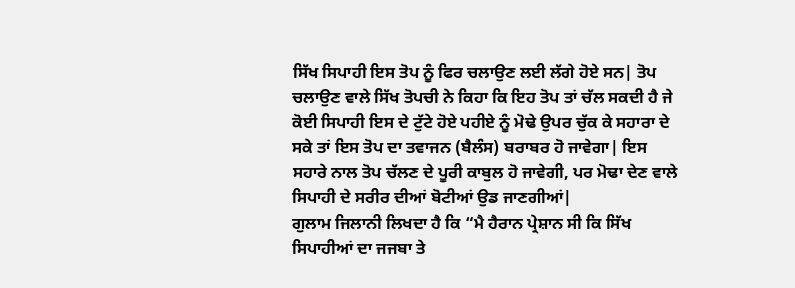ਸਿੱਖ ਸਿਪਾਹੀ ਇਸ ਤੋਪ ਨੂੰ ਫਿਰ ਚਲਾਉਣ ਲਈ ਲੱਗੇ ਹੋਏ ਸਨ| ਤੋਪ ਚਲਾਉਣ ਵਾਲੇ ਸਿੱਖ ਤੋਪਚੀ ਨੇ ਕਿਹਾ ਕਿ ਇਹ ਤੋਪ ਤਾਂ ਚੱਲ ਸਕਦੀ ਹੈ ਜੇ ਕੋਈ ਸਿਪਾਹੀ ਇਸ ਦੇ ਟੁੱਟੇ ਹੋਏ ਪਹੀਏ ਨੂੰ ਮੋਢੇ ਉਪਰ ਚੁੱਕ ਕੇ ਸਹਾਰਾ ਦੇ ਸਕੇ ਤਾਂ ਇਸ ਤੋਪ ਦਾ ਤਵਾਜਨ (ਬੈਲੰਸ) ਬਰਾਬਰ ਹੋ ਜਾਵੇਗਾ| ਇਸ ਸਹਾਰੇ ਨਾਲ ਤੋਪ ਚੱਲਣ ਦੇ ਪੂਰੀ ਕਾਬੁਲ ਹੋ ਜਾਵੇਗੀ, ਪਰ ਮੋਢਾ ਦੇਣ ਵਾਲੇ ਸਿਪਾਹੀ ਦੇ ਸਰੀਰ ਦੀਆਂ ਬੋਟੀਆਂ ਉਡ ਜਾਣਗੀਆਂ|
ਗੁਲਾਮ ਜਿਲਾਨੀ ਲਿਖਦਾ ਹੈ ਕਿ “ਮੈ ਹੈਰਾਨ ਪ੍ਰੇਸ਼ਾਨ ਸੀ ਕਿ ਸਿੱਖ ਸਿਪਾਹੀਆਂ ਦਾ ਜਜਬਾ ਤੇ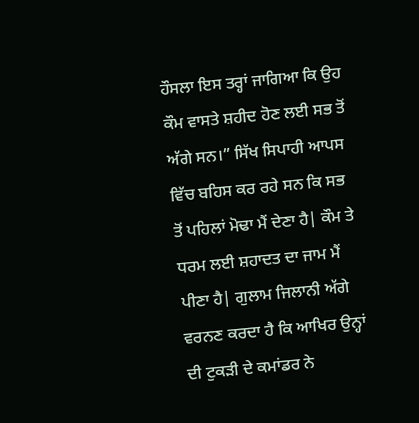ਹੌਸਲਾ ਇਸ ਤਰ੍ਹਾਂ ਜਾਗਿਆ ਕਿ ਉਹ ਕੌਮ ਵਾਸਤੇ ਸ਼ਹੀਦ ਹੋਣ ਲਈ ਸਭ ਤੋਂ ਅੱਗੇ ਸਨ।” ਸਿੱਖ ਸਿਪਾਹੀ ਆਪਸ ਵਿੱਚ ਬਹਿਸ ਕਰ ਰਹੇ ਸਨ ਕਿ ਸਭ ਤੋਂ ਪਹਿਲਾਂ ਮੋਢਾ ਮੈਂ ਦੇਣਾ ਹੈ| ਕੌਮ ਤੇ ਧਰਮ ਲਈ ਸ਼ਹਾਦਤ ਦਾ ਜਾਮ ਮੈਂ ਪੀਣਾ ਹੈ| ਗੁਲਾਮ ਜਿਲਾਨੀ ਅੱਗੇ ਵਰਨਣ ਕਰਦਾ ਹੈ ਕਿ ਆਖਿਰ ਉਨ੍ਹਾਂ ਦੀ ਟੁਕੜੀ ਦੇ ਕਮਾਂਡਰ ਨੇ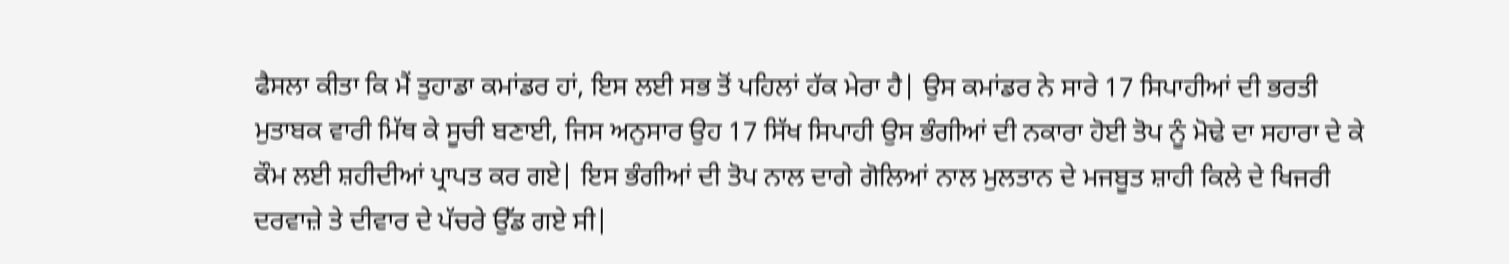ਫੈਸਲਾ ਕੀਤਾ ਕਿ ਮੈਂ ਤੁਹਾਡਾ ਕਮਾਂਡਰ ਹਾਂ, ਇਸ ਲਈ ਸਭ ਤੋਂ ਪਹਿਲਾਂ ਹੱਕ ਮੇਰਾ ਹੈ| ਉਸ ਕਮਾਂਡਰ ਨੇ ਸਾਰੇ 17 ਸਿਪਾਹੀਆਂ ਦੀ ਭਰਤੀ ਮੁਤਾਬਕ ਵਾਰੀ ਮਿੱਥ ਕੇ ਸੂਚੀ ਬਣਾਈ, ਜਿਸ ਅਨੁਸਾਰ ਉਹ 17 ਸਿੱਖ ਸਿਪਾਹੀ ਉਸ ਭੰਗੀਆਂ ਦੀ ਨਕਾਰਾ ਹੋਈ ਤੋਪ ਨੂੰ ਮੋਢੇ ਦਾ ਸਹਾਰਾ ਦੇ ਕੇ ਕੌਮ ਲਈ ਸ਼ਹੀਦੀਆਂ ਪ੍ਰਾਪਤ ਕਰ ਗਏ| ਇਸ ਭੰਗੀਆਂ ਦੀ ਤੋਪ ਨਾਲ ਦਾਗੇ ਗੋਲਿਆਂ ਨਾਲ ਮੁਲਤਾਨ ਦੇ ਮਜਬੂਤ ਸ਼ਾਹੀ ਕਿਲੇ ਦੇ ਖਿਜਰੀ ਦਰਵਾਜ਼ੇ ਤੇ ਦੀਵਾਰ ਦੇ ਪੱਚਰੇ ਉੱਡ ਗਏ ਸੀ|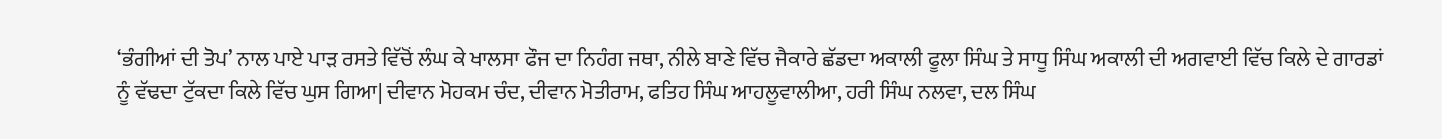‘ਭੰਗੀਆਂ ਦੀ ਤੋਪ’ ਨਾਲ ਪਾਏ ਪਾੜ ਰਸਤੇ ਵਿੱਚੋਂ ਲੰਘ ਕੇ ਖਾਲਸਾ ਫੌਜ ਦਾ ਨਿਹੰਗ ਜਥਾ, ਨੀਲੇ ਬਾਣੇ ਵਿੱਚ ਜੈਕਾਰੇ ਛੱਡਦਾ ਅਕਾਲੀ ਫੂਲਾ ਸਿੰਘ ਤੇ ਸਾਧੂ ਸਿੰਘ ਅਕਾਲੀ ਦੀ ਅਗਵਾਈ ਵਿੱਚ ਕਿਲੇ ਦੇ ਗਾਰਡਾਂ ਨੂੰ ਵੱਢਦਾ ਟੁੱਕਦਾ ਕਿਲੇ ਵਿੱਚ ਘੁਸ ਗਿਆ| ਦੀਵਾਨ ਮੋਹਕਮ ਚੰਦ, ਦੀਵਾਨ ਮੋਤੀਰਾਮ, ਫਤਿਹ ਸਿੰਘ ਆਹਲੂਵਾਲੀਆ, ਹਰੀ ਸਿੰਘ ਨਲਵਾ, ਦਲ ਸਿੰਘ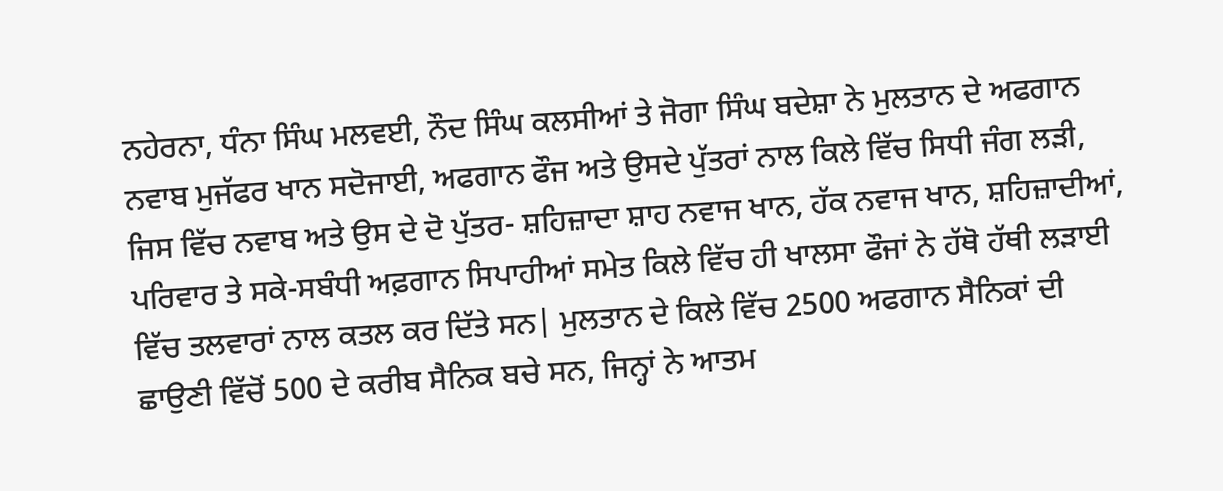ਨਹੇਰਨਾ, ਧੰਨਾ ਸਿੰਘ ਮਲਵਈ, ਨੌਦ ਸਿੰਘ ਕਲਸੀਆਂ ਤੇ ਜੋਗਾ ਸਿੰਘ ਬਦੇਸ਼ਾ ਨੇ ਮੁਲਤਾਨ ਦੇ ਅਫਗਾਨ ਨਵਾਬ ਮੁਜੱਫਰ ਖਾਨ ਸਦੋਜਾਈ, ਅਫਗਾਨ ਫੌਜ ਅਤੇ ਉਸਦੇ ਪੁੱਤਰਾਂ ਨਾਲ ਕਿਲੇ ਵਿੱਚ ਸਿਧੀ ਜੰਗ ਲੜੀ, ਜਿਸ ਵਿੱਚ ਨਵਾਬ ਅਤੇ ਉਸ ਦੇ ਦੋ ਪੁੱਤਰ- ਸ਼ਹਿਜ਼ਾਦਾ ਸ਼ਾਹ ਨਵਾਜ ਖਾਨ, ਹੱਕ ਨਵਾਜ ਖਾਨ, ਸ਼ਹਿਜ਼ਾਦੀਆਂ, ਪਰਿਵਾਰ ਤੇ ਸਕੇ-ਸਬੰਧੀ ਅਫ਼ਗਾਨ ਸਿਪਾਹੀਆਂ ਸਮੇਤ ਕਿਲੇ ਵਿੱਚ ਹੀ ਖਾਲਸਾ ਫੌਜਾਂ ਨੇ ਹੱਥੋ ਹੱਥੀ ਲੜਾਈ ਵਿੱਚ ਤਲਵਾਰਾਂ ਨਾਲ ਕਤਲ ਕਰ ਦਿੱਤੇ ਸਨ| ਮੁਲਤਾਨ ਦੇ ਕਿਲੇ ਵਿੱਚ 2500 ਅਫਗਾਨ ਸੈਨਿਕਾਂ ਦੀ ਛਾਉਣੀ ਵਿੱਚੋਂ 500 ਦੇ ਕਰੀਬ ਸੈਨਿਕ ਬਚੇ ਸਨ, ਜਿਨ੍ਹਾਂ ਨੇ ਆਤਮ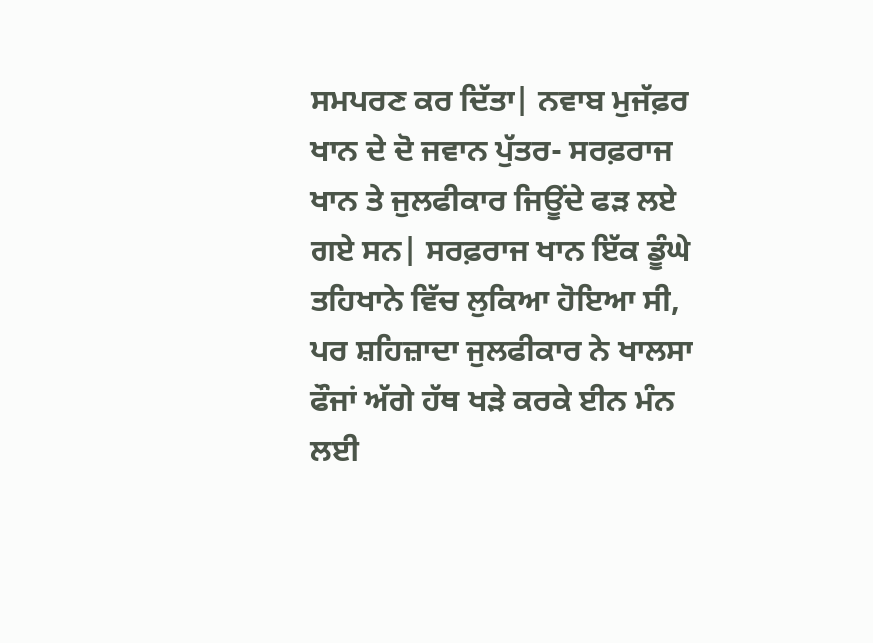ਸਮਪਰਣ ਕਰ ਦਿੱਤਾ| ਨਵਾਬ ਮੁਜੱਫ਼ਰ ਖਾਨ ਦੇ ਦੋ ਜਵਾਨ ਪੁੱਤਰ- ਸਰਫ਼ਰਾਜ ਖਾਨ ਤੇ ਜੁਲਫੀਕਾਰ ਜਿਊਂਦੇ ਫੜ ਲਏ ਗਏ ਸਨ| ਸਰਫ਼ਰਾਜ ਖਾਨ ਇੱਕ ਡੂੰਘੇ ਤਹਿਖਾਨੇ ਵਿੱਚ ਲੁਕਿਆ ਹੋਇਆ ਸੀ, ਪਰ ਸ਼ਹਿਜ਼ਾਦਾ ਜੁਲਫੀਕਾਰ ਨੇ ਖਾਲਸਾ ਫੌਜਾਂ ਅੱਗੇ ਹੱਥ ਖੜੇ ਕਰਕੇ ਈਨ ਮੰਨ ਲਈ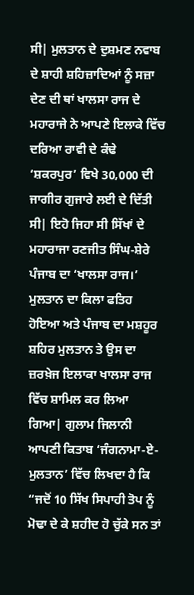ਸੀ| ਮੁਲਤਾਨ ਦੇ ਦੁਸ਼ਮਣ ਨਵਾਬ ਦੇ ਸ਼ਾਹੀ ਸ਼ਹਿਜ਼ਾਦਿਆਂ ਨੂੰ ਸਜ਼ਾ ਦੇਣ ਦੀ ਥਾਂ ਖਾਲਸਾ ਰਾਜ ਦੇ ਮਹਾਰਾਜੇ ਨੇ ਆਪਣੇ ਇਲਾਕੇ ਵਿੱਚ ਦਰਿਆ ਰਾਵੀ ਦੇ ਕੰਢੇ ‘ਸ਼ਕਰਪੁਰ’ ਵਿਖੇ 30,000 ਦੀ ਜਾਗੀਰ ਗੁਜਾਰੇ ਲਈ ਦੇ ਦਿੱਤੀ ਸੀ| ਇਹੋ ਜਿਹਾ ਸੀ ਸਿੱਖਾਂ ਦੇ ਮਹਾਰਾਜਾ ਰਣਜੀਤ ਸਿੰਘ-ਸ਼ੇਰੇ ਪੰਜਾਬ ਦਾ ‘ਖਾਲਸਾ ਰਾਜ।’
ਮੁਲਤਾਨ ਦਾ ਕਿਲਾ ਫਤਿਹ ਹੋਇਆ ਅਤੇ ਪੰਜਾਬ ਦਾ ਮਸ਼ਹੂਰ ਸ਼ਹਿਰ ਮੁਲਤਾਨ ਤੇ ਉਸ ਦਾ ਜ਼ਰਖ਼ੇਜ ਇਲਾਕਾ ਖਾਲਸਾ ਰਾਜ ਵਿੱਚ ਸ਼ਾਮਿਲ ਕਰ ਲਿਆ ਗਿਆ| ਗੁਲਾਮ ਜਿਲਾਨੀ ਆਪਣੀ ਕਿਤਾਬ ‘ਜੰਗਨਾਮਾ-ਏ-ਮੁਲਤਾਨ’ ਵਿੱਚ ਲਿਖਦਾ ਹੈ ਕਿ “ਜਦੋਂ 10 ਸਿੱਖ ਸਿਪਾਹੀ ਤੋਪ ਨੂੰ ਮੋਢਾ ਦੇ ਕੇ ਸ਼ਹੀਦ ਹੋ ਚੁੱਕੇ ਸਨ ਤਾਂ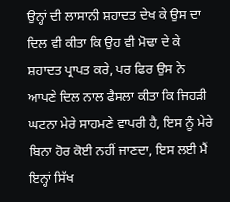ਉਨ੍ਹਾਂ ਦੀ ਲਾਸਾਨੀ ਸ਼ਹਾਦਤ ਦੇਖ ਕੇ ਉਸ ਦਾ ਦਿਲ ਵੀ ਕੀਤਾ ਕਿ ਉਹ ਵੀ ਮੋਢਾ ਦੇ ਕੇ ਸ਼ਹਾਦਤ ਪ੍ਰਾਪਤ ਕਰੇ, ਪਰ ਫਿਰ ਉਸ ਨੇ ਆਪਣੇ ਦਿਲ ਨਾਲ ਫੈਸਲਾ ਕੀਤਾ ਕਿ ਜਿਹੜੀ ਘਟਨਾ ਮੇਰੇ ਸਾਹਮਣੇ ਵਾਪਰੀ ਹੈ, ਇਸ ਨੂੰ ਮੇਰੇ ਬਿਨਾ ਹੋਰ ਕੋਈ ਨਹੀਂ ਜਾਣਦਾ, ਇਸ ਲਈ ਮੈਂ ਇਨ੍ਹਾਂ ਸਿੱਖ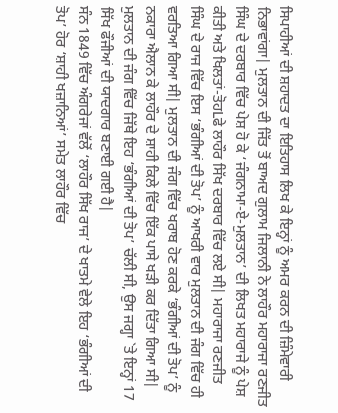ਸਿਪਾਹੀਆਂ ਦੀ ਸ਼ਹਾਦਤ ਦਾ ਇਤਿਹਾਸ ਲਿਖ ਕੇ ਇਨ੍ਹਾਂ ਨੂੰ ਅਮਰ ਕਰਨ ਦੀ ਜ਼ਿੰਮੇਵਾਰੀ ਨਿਭਾਵਾਂਗਾ| ਮੁਲਤਾਨ ਦੀ ਜਿੱਤ ਤੋਂ ਬਾਅਦ ਗੁਲਾਮ ਜਿਲਾਨੀ ਨੇ ਲਾਹੌਰ ਮਹਾਰਾਜਾ ਰਣਜੀਤ ਸਿੰਘ ਦੇ ਦਰਬਾਰ ਵਿੱਚ ਪੇਸ਼ ਹੋ ਕੇ ‘ਜੰਗਨਾਮਾ-ਏ-ਮੁਲਤਾਨ’ ਦੀ ਲਿਖਤ ਮਹਾਰਾਜੇ ਨੂੰ ਪੇਸ਼ ਕੀਤੀ ਅਤੇ ਖਿਲਤਾਂ-ਤੋਹLਫੇ ਲਾਹੌਰ ਸਿੱਖ ਦਰਬਾਰ ਵਿੱਚ ਲਏ ਸੀ| ਮਹਾਰਾਜਾ ਰਣਜੀਤ ਸਿੰਘ ਦੇ ਰਾਜ ਵਿੱਚ ਇਸ ‘ਭੰਗੀਆਂ ਦੀ ਤੋਪ’ ਨੂੰ ਆਖਰੀ ਵਾਰ ਮੁਲਤਾਨ ਦੀ ਜੰਗ ਵਿੱਚ ਹੀ ਵਰਤਿਆ ਗਿਆ ਸੀ| ਮੁਲਤਾਨ ਦੀ ਜੰਗ ਵਿੱਚ ਖਰਾਬ ਹੋਣ ਕਰਕੇ ‘ਭੰਗੀਆਂ ਦੀ ਤੋਪ’ ਨੂੰ ਨਕਾਰਾ ਐਲਾਨ ਕੇ ਲਾਹੌਰ ਦੇ ਸ਼ਾਹੀ ਕਿਲੇ ਵਿੱਚ ਇੱਕ ਪਾਸੇ ਖੜੀ ਕਰ ਦਿੱਤਾ ਗਿਆ ਸੀ| ਮੁਲਤਾਨ ਦੀ ਜੰਗ ਵਿੱਚ ਜਿੱਥੇ ਇਹ ‘ਭੰਗੀਆਂ ਦੀ ਤੋਪ’ ਚੱਲੀ ਸੀ, ਉਸ ਜਗ੍ਹਾ `ਤੇ ਇਨ੍ਹਾਂ 17 ਸਿੱਖ ਫੌਜੀਆਂ ਦੀ ਯਾਦਗਾਰ ਬਣਾਈ ਗਈ ਹੈ|
ਸੰਨ 1849 ਵਿੱਚ ਅੰਗਰੇਜਾਂ ਵੱਲੋਂ ‘ਲਾਹੌਰ ਸਿੱਖ ਰਾਜ’ ਦੇ ਖਾਤਮੇ ਵੇਲੇ ਇਹ ‘ਭੰਗੀਆਂ ਦੀ ਤੋਪ’ ਹੋਰ ‘ਸ਼ਾਹੀ ਖਜ਼ਾਨਿਆਂ’ ਸਮੇਤ ਲਾਹੌਰ ਵਿੱਚ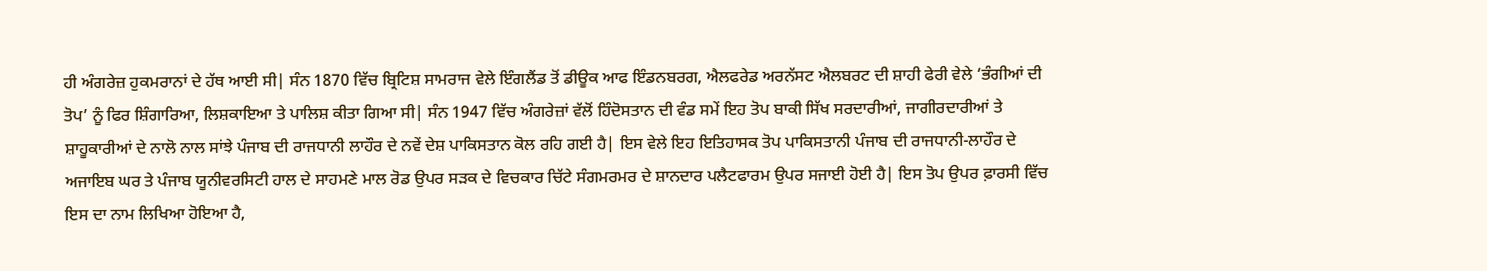ਹੀ ਅੰਗਰੇਜ਼ ਹੁਕਮਰਾਨਾਂ ਦੇ ਹੱਥ ਆਈ ਸੀ| ਸੰਨ 1870 ਵਿੱਚ ਬ੍ਰਿਟਿਸ਼ ਸਾਮਰਾਜ ਵੇਲੇ ਇੰਗਲੈਂਡ ਤੋਂ ਡੀਊਕ ਆਫ ਇੰਡਨਬਰਗ, ਐਲਫਰੇਡ ਅਰਨੱਸਟ ਐਲਬਰਟ ਦੀ ਸ਼ਾਹੀ ਫੇਰੀ ਵੇਲੇ ‘ਭੰਗੀਆਂ ਦੀ ਤੋਪ’ ਨੂੰ ਫਿਰ ਸ਼ਿੰਗਾਰਿਆ, ਲਿਸ਼ਕਾਇਆ ਤੇ ਪਾਲਿਸ਼ ਕੀਤਾ ਗਿਆ ਸੀ| ਸੰਨ 1947 ਵਿੱਚ ਅੰਗਰੇਜ਼ਾਂ ਵੱਲੋਂ ਹਿੰਦੋਸਤਾਨ ਦੀ ਵੰਡ ਸਮੇਂ ਇਹ ਤੋਪ ਬਾਕੀ ਸਿੱਖ ਸਰਦਾਰੀਆਂ, ਜਾਗੀਰਦਾਰੀਆਂ ਤੇ ਸ਼ਾਹੂਕਾਰੀਆਂ ਦੇ ਨਾਲੋ ਨਾਲ ਸਾਂਝੇ ਪੰਜਾਬ ਦੀ ਰਾਜਧਾਨੀ ਲਾਹੌਰ ਦੇ ਨਵੇਂ ਦੇਸ਼ ਪਾਕਿਸਤਾਨ ਕੋਲ ਰਹਿ ਗਈ ਹੈ| ਇਸ ਵੇਲੇ ਇਹ ਇਤਿਹਾਸਕ ਤੋਪ ਪਾਕਿਸਤਾਨੀ ਪੰਜਾਬ ਦੀ ਰਾਜਧਾਨੀ-ਲਾਹੌਰ ਦੇ ਅਜਾਇਬ ਘਰ ਤੇ ਪੰਜਾਬ ਯੂਨੀਵਰਸਿਟੀ ਹਾਲ ਦੇ ਸਾਹਮਣੇ ਮਾਲ ਰੋਡ ਉਪਰ ਸੜਕ ਦੇ ਵਿਚਕਾਰ ਚਿੱਟੇ ਸੰਗਮਰਮਰ ਦੇ ਸ਼ਾਨਦਾਰ ਪਲੈਟਫਾਰਮ ਉਪਰ ਸਜਾਈ ਹੋਈ ਹੈ| ਇਸ ਤੋਪ ਉਪਰ ਫ਼ਾਰਸੀ ਵਿੱਚ ਇਸ ਦਾ ਨਾਮ ਲਿਖਿਆ ਹੋਇਆ ਹੈ,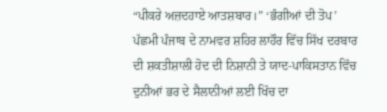“ਪੀਕਰੇ ਅਜ਼ਦਹਾਏ ਆਤਸ਼ਬਾਰ।” ‘ਭੰਗੀਆਂ ਦੀ ਤੋਪ’ ਪੱਛਮੀ ਪੰਜਾਬ ਦੇ ਨਾਮਵਰ ਸ਼ਹਿਰ ਲਾਹੌਰ ਵਿੱਚ ਸਿੱਖ ਦਰਬਾਰ ਦੀ ਸ਼ਕਤੀਸ਼ਾਲੀ ਹੋਦ ਦੀ ਨਿਸ਼ਾਨੀ ਤੇ ਯਾਦ-ਪਾਕਿਸਤਾਨ ਵਿੱਚ ਦੁਨੀਆਂ ਭਰ ਦੇ ਸੈਲਾਨੀਆਂ ਲਈ ਖਿੱਚ ਦਾ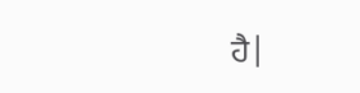ਹੈ|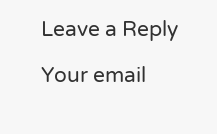Leave a Reply

Your email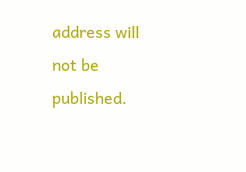address will not be published.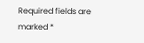Required fields are marked *